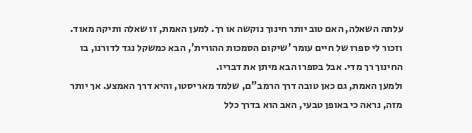עלתה השאלה, האם טוב יותר חינוך נוקשה או רך. למען האמת, זו שאלה ותיקה מאוד. וזכור לי ספרו של חיים עומר 'שיקום הסמכות ההורית', הבא כמשקל נגד לדורנו, בו החינוך רך מדי. אבל בספרו הבא מיתן את דבריו.
ולמען האמת, גם כאן טובה דרך הרמב"ם, שלמד מאריסטו, והיא דרך האמצע. אך יותר מזה, נראה כי באופן טבעי, האב הוא בדרך כלל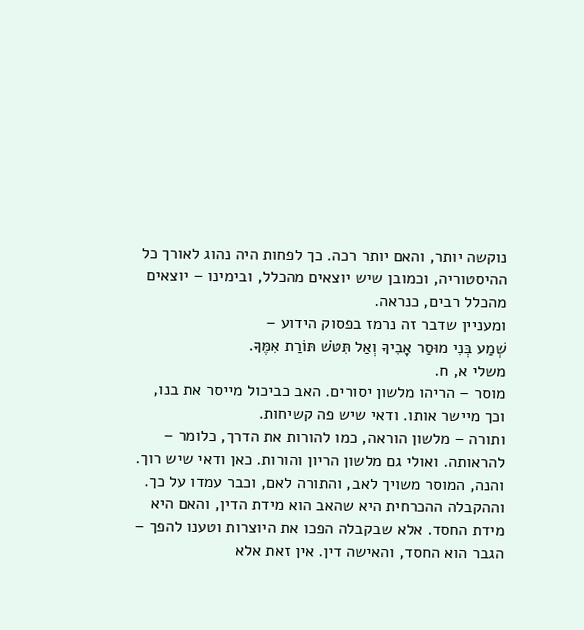נוקשה יותר, והאם יותר רכה. כך לפחות היה נהוג לאורך כל ההיסטוריה, וכמובן שיש יוצאים מהכלל, ובימינו – יוצאים מהכלל רבים, כנראה.
ומעניין שדבר זה נרמז בפסוק הידוע –
שְׁמַע בְּנִי מוּסַר אָבִיךָ וְאַל תִּטֹּשׁ תּוֹרַת אִמֶּךָ.
משלי א, ח.
מוסר – הריהו מלשון יסורים. האב כביכול מייסר את בנו, וכך מיישר אותו. ודאי שיש פה קשיחות.
ותורה – מלשון הוראה, כמו להורות את הדרך, כלומר – להראותה. ואולי גם מלשון הריון והורות. כאן ודאי שיש רוך.
והנה, המוסר משויך לאב, והתורה לאם, וכבר עמדו על כך.
וההקבלה ההכרחית היא שהאב הוא מידת הדין, והאם היא מידת החסד. אלא שבקבלה הפכו את היוצרות וטענו להפך – הגבר הוא החסד, והאישה דין. אין זאת אלא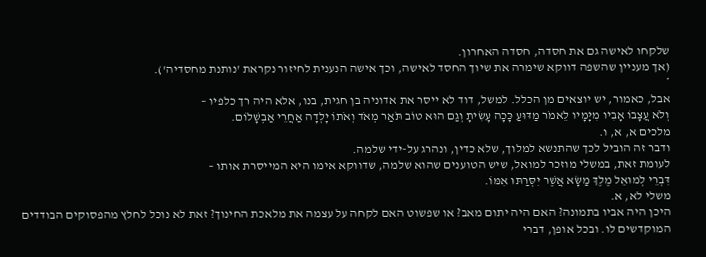שלקחו לאישה גם את חסדה, חסדה האחרון.
(אך מעניין שהשפה דווקא שימרה את שיוך החסד לאישה, וכך אישה הנענית לחיזור נקראת 'נותנת מחסדיה').
*
אבל, כאמור, יש יוצאים מן הכלל. למשל, דוד לא ייסר את אדוניה בן חגית, בנו, אלא היה רך כלפיו –
וְלֹא עֲצָבוֹ אָבִיו מִיָּמָיו לֵאמֹר מַדּוּעַ כָּכָה עָשִׂיתָ וְגַם הוּא טוֹב תֹּאַר מְאֹד וְאֹתוֹ יָלְדָה אַחֲרֵי אַבְשָׁלוֹם.
מלכים א, א, ו.
ודבר זה הוביל לכך שהתנשא למלוך, שלא כדין, ונהרג על-ידי שלמה.
לעומת זאת, במשלי מוזכר למואל, שיש הטוענים שהוא שלמה, שדווקא אימו היא המייסרת אותו –
דִּבְרֵי לְמוּאֵל מֶלֶךְ מַשָּׂא אֲשֶׁר יִסְּרַתּוּ אִמּוֹ.
משלי לא, א.
היכן היה אביו בתמונה? האם היה יתום מאב? או שפשוט האם לקחה על עצמה את מלאכת החינוך? זאת לא נוכל לחלץ מהפסוקים הבודדים המוקדשים לו. ובכל אופן, דברי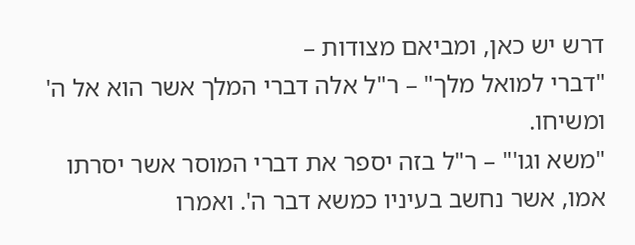דרש יש כאן, ומביאם מצודות –
"דברי למואל מלך" – ר"ל אלה דברי המלך אשר הוא אל ה' ומשיחו.
"משא וגו'" – ר"ל בזה יספר את דברי המוסר אשר יסרתו אמו, אשר נחשב בעיניו כמשא דבר ה'. ואמרו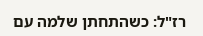רז"ל: כשהתחתן שלמה עם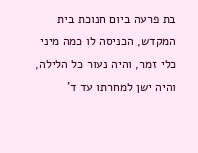בת פרעה ביום חנוכת בית המקדש, הכניסה לו כמה מיני כלי זמר, והיה נעור כל הלילה, והיה ישן למחרתו עד ד'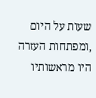שעות על היום ,ומפתחות העזרה היו מראשותיו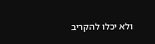ולא יכלו להקריב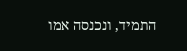התמיד, ונכנסה אמו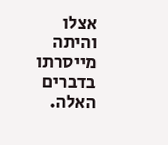אצלו והיתה מייסרתו בדברים האלה.